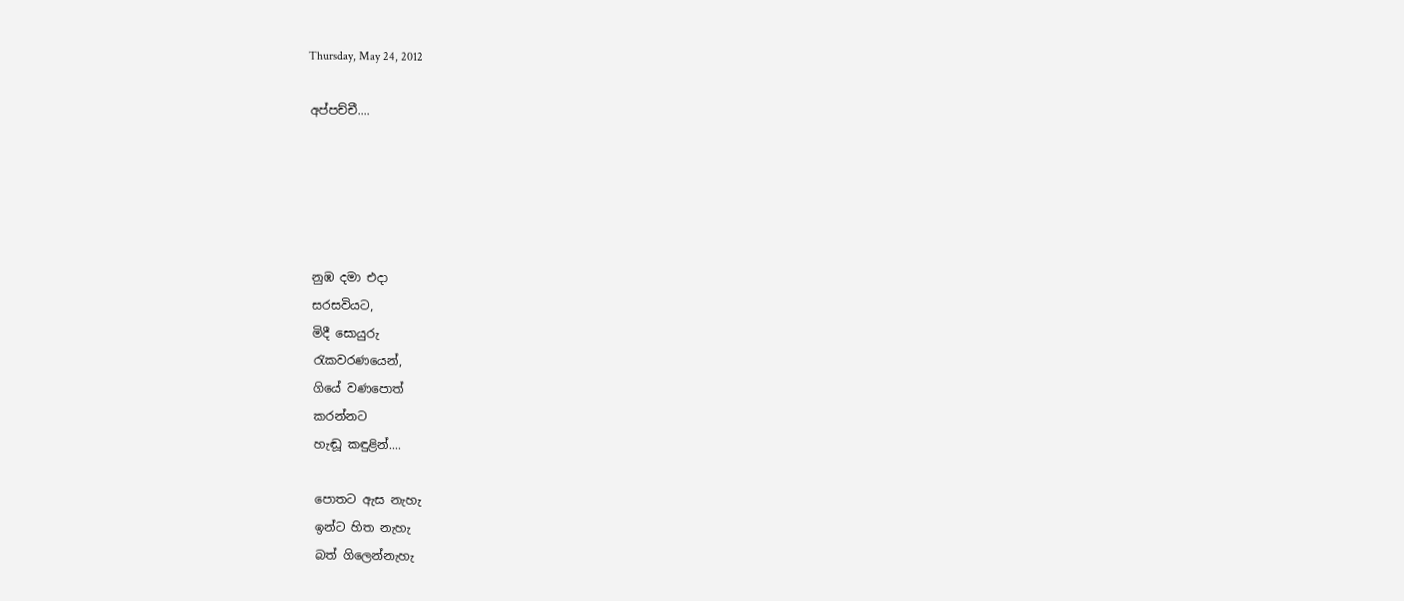Thursday, May 24, 2012

අප්පච්චී....





නුඹ දමා එදා
සරසවියට,
මිදී සොයුරු
රැකවරණයෙන්,
ගියේ වණපොත්
කරන්නට
හැඬූ කඳුළින්....

පොතට ඇස නැහැ
ඉන්ට හිත නැහැ
බත් ගිලෙන්නැහැ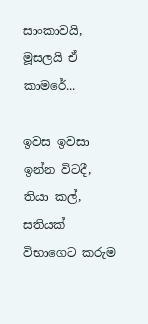සාංකාවයි,
මූසලයි ඒ
කාමරේ...

ඉවස ඉවසා
ඉන්න විටදී,
තියා කල්,
සතියක්
විභාගෙට කරුම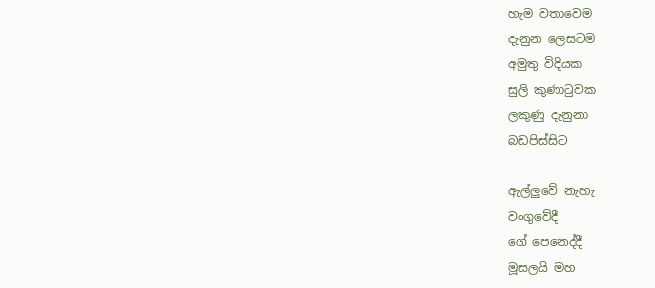හැම වතාවෙම
දැනුන ලෙසටම
අමුතු විදියක
සුලි කුණාටුවක
ලකුණු දැනුනා
බඩපිස්සිට

ඇල්ලුවේ නැහැ
වංගුවේදී
ගේ පෙනෙද්දී
මූසලයි මහ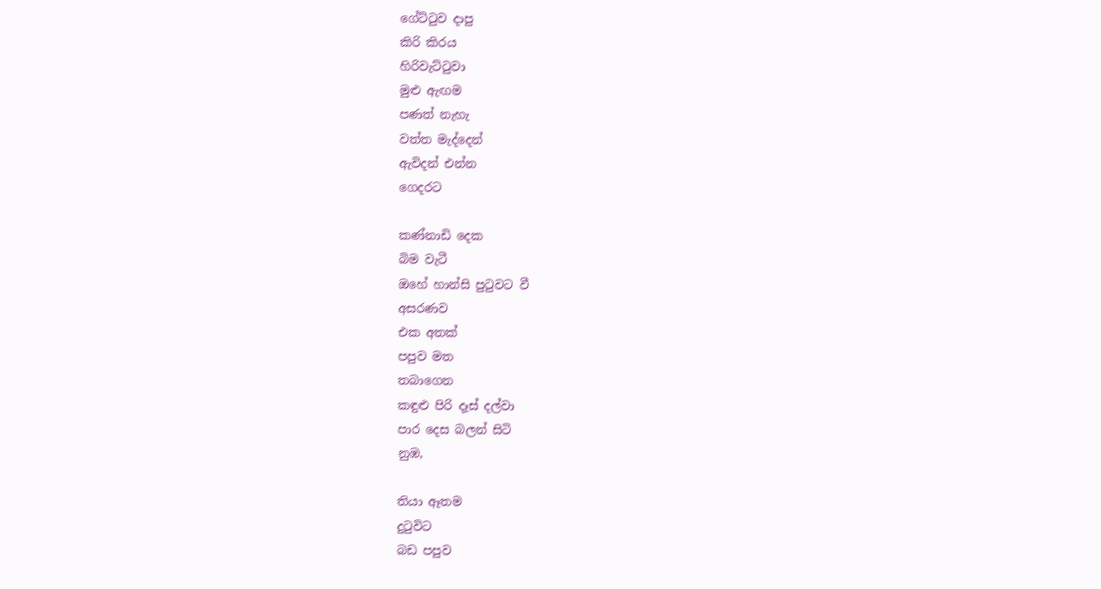ගේට්ටුව දාපු
කිරි කිරය
හිරිවැට්ටුවා
මුළු ඇඟම
පණත් නැහැ
වත්ත මැද්දෙන්
ඇවිදන් එන්න
ගෙදරට

කණ්නාඩි දෙක
බිම වැටී
ඔහේ හාන්සි පුටුවට වී
අසරණව
එක අතක්
පපුව මත
තබාගෙන
කඳුළු පිරි දෑස් දල්වා
පාර දෙස බලන් සිටි
නුඹ,

තියා ඈතම
දුටුවිට
බඩ පපුව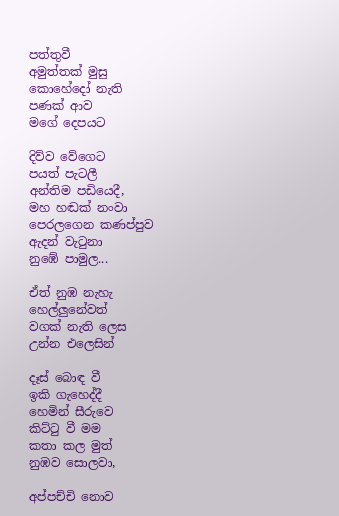පත්තුවී
අමුත්තක් මුසු
කොහේදෝ නැති
පණක් ආව
මගේ දෙපයට

දිව්ව වේගෙට
පයත් පැටලී
අන්තිම පඩියෙදී,
මහ හඬක් නංවා
පෙරලගෙන කණප්පුව
ඇදන් වැටුනා
නුඹේ පාමුල...

ඒත් නුඹ නැහැ
හෙල්ලුනේවත්
වගක් නැති ලෙස
උන්න එලෙසින්

දෑස් බොඳ වී
ඉකි ගැහෙද්දී
හෙමින් සීරුවෙ
කිට්ටු වී මම
කතා කල මුත්
නුඹව සොලවා,

අප්පච්චි නොව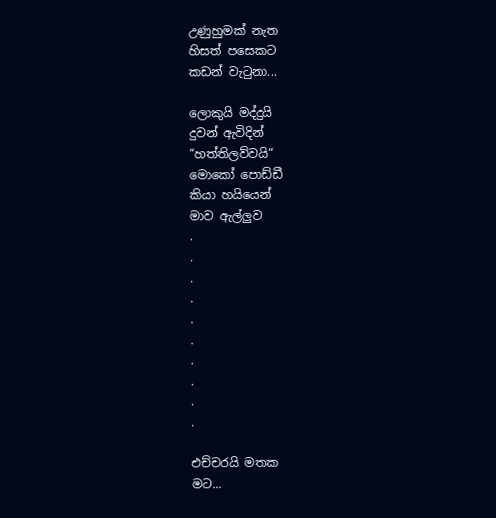උණුහුමක් නැත
හිසත් පසෙකට
කඩන් වැටුනා...

ලොකුයි මද්දුයි
දුවන් ඇවිදින්
“හත්තිලව්වයි“
මොකෝ පොඩ්ඩී
කියා හයියෙන්
මාව ඇල්ලුව
.
.
.
.
.
.
.
.
.
.

එච්චරයි මතක
මට...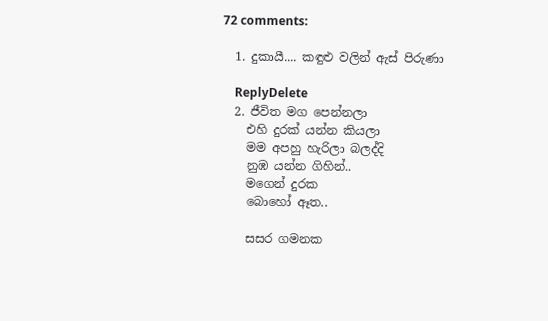72 comments:

  1. දුකායී.... කඳුළු වලින් ඇස් පිරුණා

    ReplyDelete
  2. ජීවිත මග පෙන්නලා
    එහි දුරක් යන්න කියලා
    මම අපහු හැරිලා බලද්දි
    නුඹ යන්න ගිහින්..
    මගෙන් දුරක
    බොහෝ ඈත..

    සසර ගමනක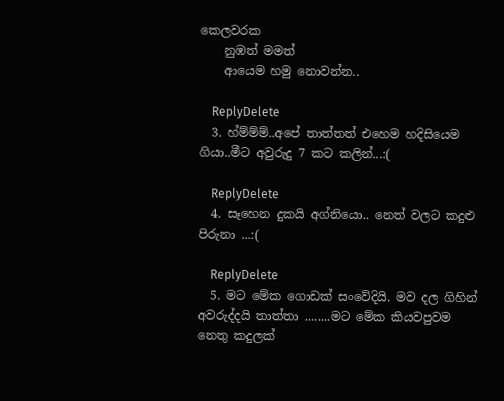කෙලවරක
    නුඹත් මමත්
    ආයෙම හමු නොවන්න..

    ReplyDelete
  3. හ්ම්ම්ම්..අපේ තාත්තත් එහෙම හදිසියෙම ගියා..මීට අවුරුදු 7 කට කලින්...:(

    ReplyDelete
  4. සෑහෙන දුකයි අග්නියො.. නෙත් වලට කදුළු පිරුනා ...:(

    ReplyDelete
  5. මට මේක ගොඩක් සංවේදියි. මව දල ගිහින් අවරුද්දයි තාත්තා ........මට මේක කියවපුවම නෙතු කදුලක්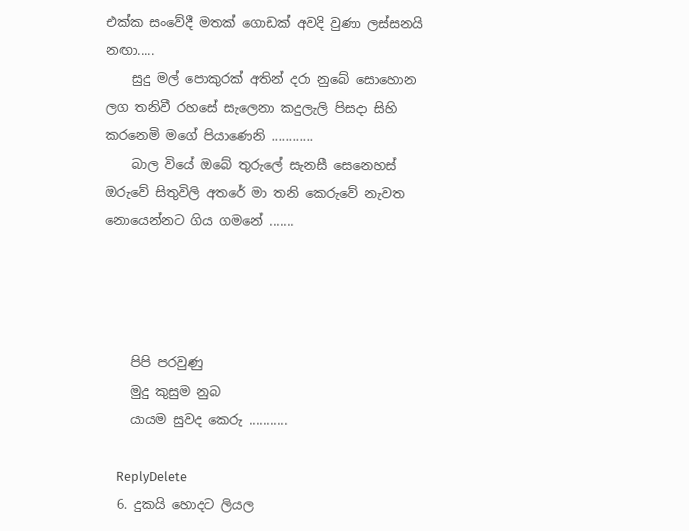එක්ක සංවේදී මතක් ගොඩක් අවදි වුණා ලස්සනයි නඟා.....
    සුදු මල් පොකුරක් අතින් දරා නුබේ සොහොන ලග තනිවී රහසේ සැලෙනා කදුලැලි පිසදා සිහි කරනෙමි මගේ පියාණෙනි ............
    බාල වියේ ඔබේ තුරුලේ සැනසී සෙනෙහස් ඔරුවේ සිතුවිලි අතරේ මා තනි කෙරුවේ නැවත නොයෙන්නට ගිය ගමනේ .......




    පිපි පරවුණු
    මුදු කුසුම නුබ
    යායම සුවද කෙරු ...........

    ReplyDelete
  6. දුකයි හොදට ලියල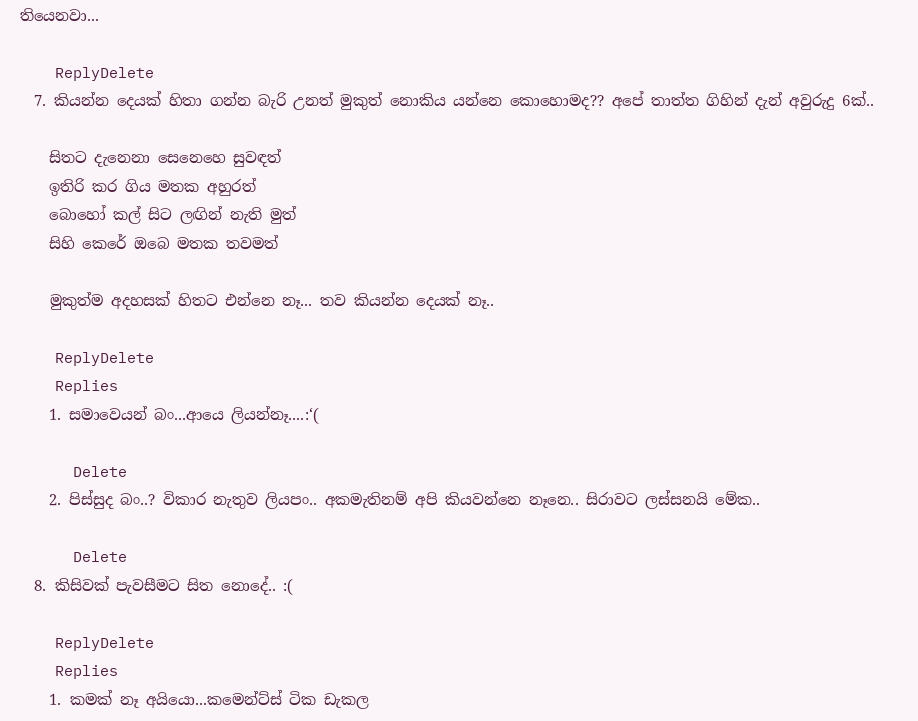තියෙනවා...

    ReplyDelete
  7. කියන්න දෙයක් හිතා ගන්න බැරි උනත් මුකුත් නොකිය යන්නෙ කොහොමද?? අපේ තාත්ත ගිහින් දැන් අවුරුදු 6ක්..

    සිතට දැනෙනා සෙනෙහෙ සුවඳත්
    ඉතිරි කර ගිය මතක අහුරත්
    බොහෝ කල් සිට ලඟින් නැති මුත්
    සිහි කෙරේ ඔබෙ මතක තවමත්

    මුකුත්ම අදහසක් හිතට එන්නෙ නෑ... තව කියන්න දෙයක් නෑ..

    ReplyDelete
    Replies
    1. සමාවෙයන් බං...ආයෙ ලියන්නෑ....:‘(

      Delete
    2. පිස්සුද බං..? විකාර නැතුව ලියපං.. අකමැතිනම් අපි කියවන්නෙ නෑනෙ.. සිරාවට ලස්සනයි මේක..

      Delete
  8. කිසිවක් පැවසීමට සිත නොදේ.. :(

    ReplyDelete
    Replies
    1. කමක් නෑ අයියො...කමෙන්ට්ස් ටික ඩැකල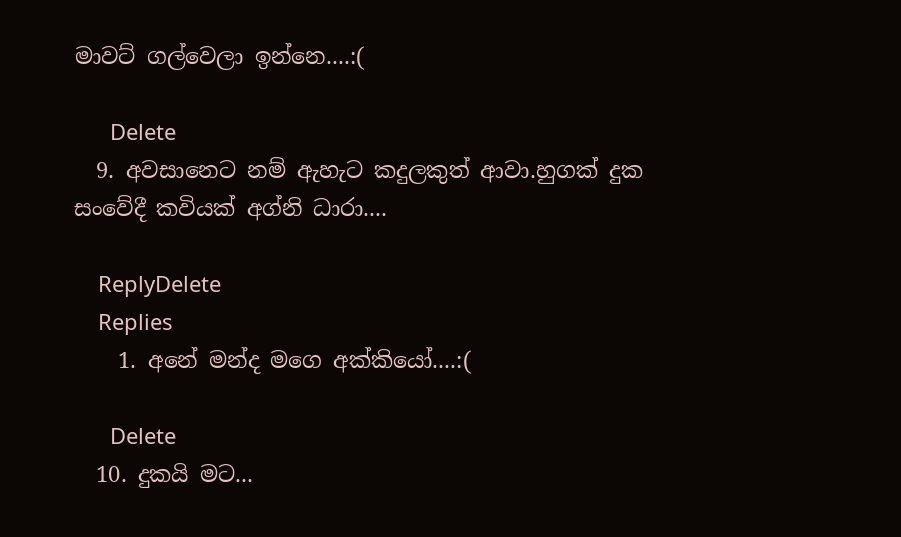මාවට් ගල්වෙලා ඉන්නෙ....:(

      Delete
  9. අවසානෙ‍ට නම් ඇහැ‍ට කදුලකුත් ආවා.හුගක් දුක සංවේදී කවියක් අග්නි ධාරා....

    ReplyDelete
    Replies
    1. අනේ මන්ද මගෙ අක්කියෝ....:(

      Delete
  10. දුකයි මට...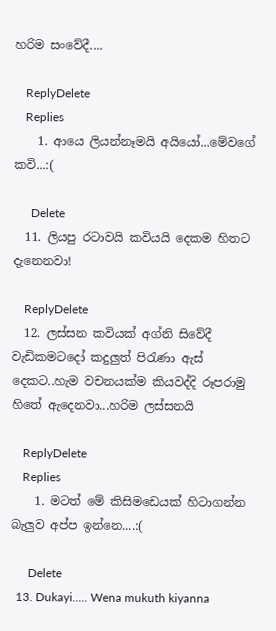හරිම සංවේදී....

    ReplyDelete
    Replies
    1. ආයෙ ලියන්නෑමයි අයියෝ...මේවගේ කවි...:(

      Delete
  11. ලියපු රටාවයි කවියයි දෙකම හිතට දැනෙනවා!

    ReplyDelete
  12. ලස්සන කවියක් අග්නි සිවේදී වැඩිකමටදෝ කදුලුත් පිරැණා ඇස් දෙකට..හැම වචනයක්ම කියවද්දි රූපරාමු හිතේ ඇදෙනවා...හරිම ලස්සනයි

    ReplyDelete
    Replies
    1. මටත් මේ කිසිමඩෙයක් හිටාගන්න බැලුව අප්ප ඉන්නෙ....:(

      Delete
  13. Dukayi..... Wena mukuth kiyanna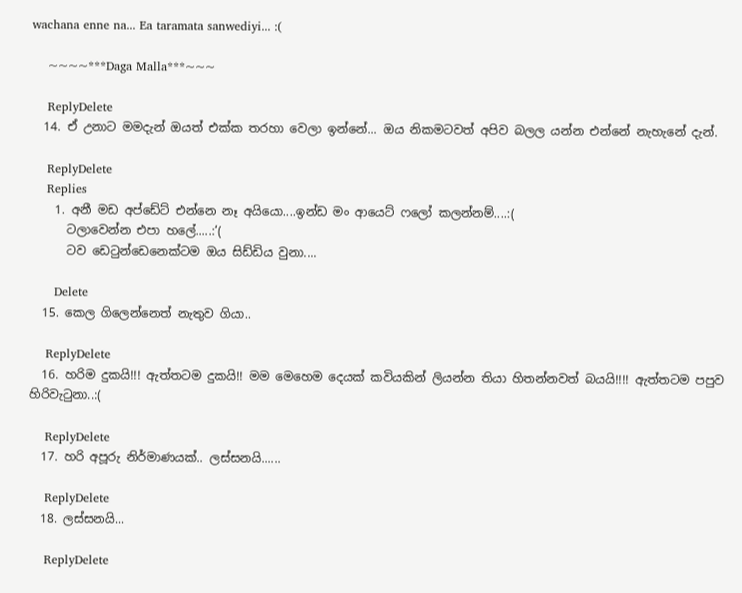wachana enne na... Ea taramata sanwediyi... :(

    ~~~~***Daga Malla***~~~

    ReplyDelete
  14. ඒ උනාට මමදැන් ඔයත් එක්ක තරහා වෙලා ඉන්නේ... ඔය නිකමටවත් අපිව බලල යන්න එන්නේ නැහැනේ දැන්.

    ReplyDelete
    Replies
    1. අනී මඩ අප්ඩේට් එන්නෙ නෑ අයියො....ඉන්ඩ මං ආයෙට් ෆලෝ කලන්නම්....:(
      ටලාවෙන්න එපා හලේ.....:‘(
      ටව ඩෙටුන්ඩෙනෙක්ටම ඔය සිඩ්ඩිය වුනා....

      Delete
  15. කෙල ගිලෙන්නෙත් නැතුව ගියා..

    ReplyDelete
  16. හරිම දුකයි!!! ඇත්තටම දුකයි!! මම මෙහෙම දෙයක් කවියකින් ලියන්න තියා හිතන්නවත් බයයි!!!! ඇත්තටම පපුව හිරිවැටුනා..:(

    ReplyDelete
  17. හරි අපූරු නිර්මාණයක්.. ලස්සනයි......

    ReplyDelete
  18. ලස්සනයි...

    ReplyDelete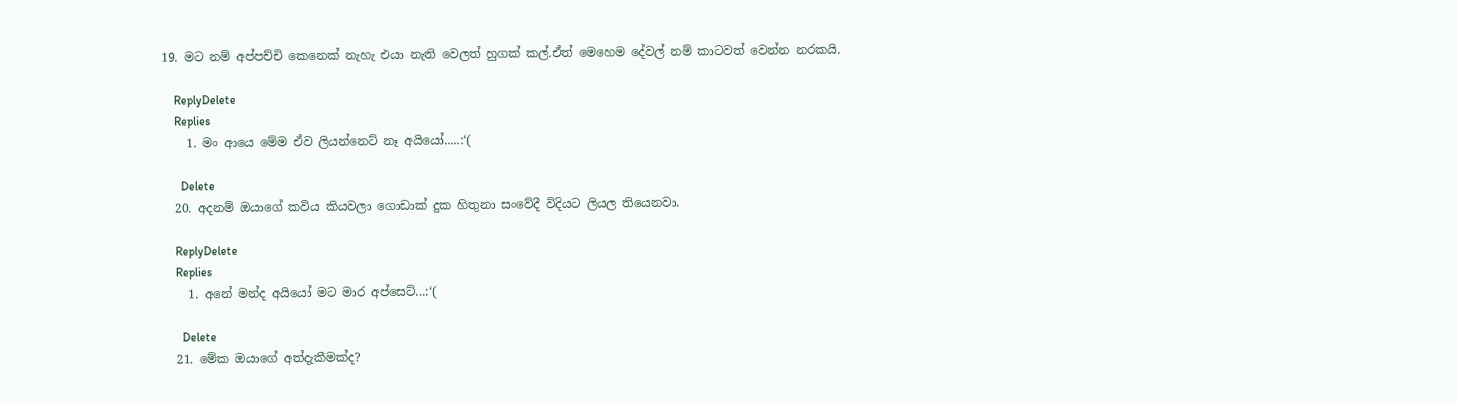19. මට නම් අප්පච්චි කෙනෙක් නැහැ එයා නැති වෙලත් හුගක් කල්.ඒත් මෙහෙම දේවල් නම් කාටවත් වෙන්න නරකයි.

    ReplyDelete
    Replies
    1. මං ආයෙ මේම ඒව ලියන්නෙට් නෑ අයියෝ.....:‘(

      Delete
  20. අදනම් ඔයාගේ කවිය කියවලා ගොඩාක් දුක හිතුනා සංවේදී විදියට ලියල තියෙනවා.

    ReplyDelete
    Replies
    1. අනේ මන්ද අයියෝ මට මාර අප්සෙට්...:‘(

      Delete
  21. මේක ඔයාගේ අත්දැකීමක්ද?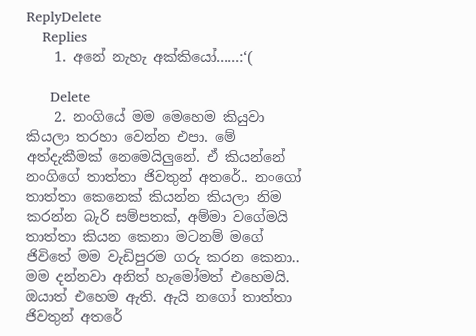ReplyDelete
    Replies
    1. අනේ නැහැ අක්කියෝ......:‘(

      Delete
    2. නංගියේ මම මෙහෙම කියුවා කියලා තරහා වෙන්න එපා. මේ අත්දැකීමක් නෙමෙයිලුනේ. ඒ කියන්නේ නංගිගේ තාත්තා ජිවතුන් අතරේ.. නංගෝ තාත්තා කෙනෙක් කියන්න කියලා නිම කරන්න බැරි සම්පතක්, අම්මා වගේමයි තාත්තා කියන කෙනා මටනම් මගේ ජිවිතේ මම වැඩිපුරම ගරු කරන කෙනා.. මම දන්නවා අනිත් හැමෝමත් එහෙමයි. ඔයාත් එහෙම ඇති. ඇයි නගෝ තාත්තා ජිවතුන් අතරේ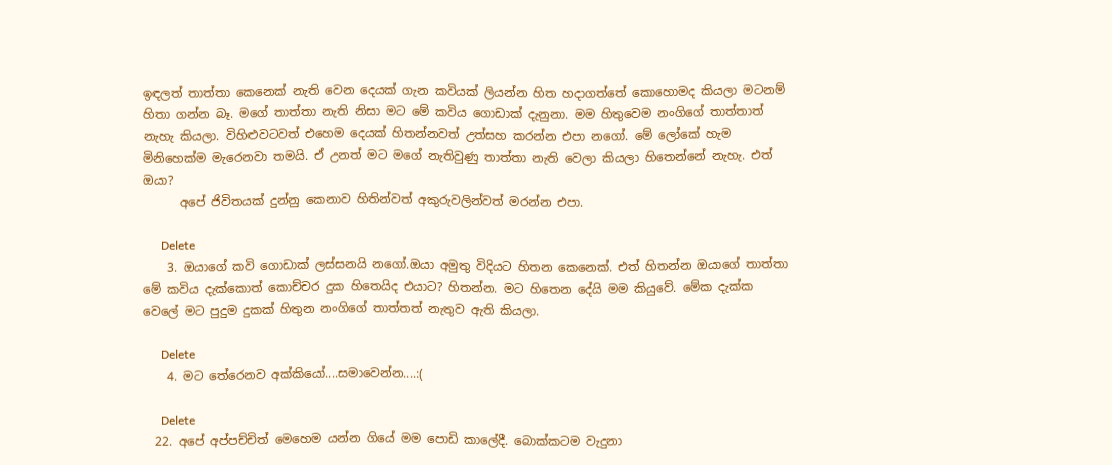ඉඳලත් තාත්තා කෙනෙක් නැති වෙන දෙයක් ගැන කවියක් ලියන්න හිත හදාගත්තේ කොහොමද කියලා මටනම් හිතා ගන්න බෑ. මගේ තාත්තා නැති නිසා මට මේ කවිය ගොඩාක් දැනුනා. මම හිතුවෙම නංගිගේ තාත්තාත් නැහැ කියලා. විහිළුවටවත් එහෙම දෙයක් හිතන්නවත් උත්සහ කරන්න එපා නගෝ. මේ ලෝකේ හැම මිනිහෙක්ම මැරෙනවා තමයි. ඒ උනත් මට මගේ නැතිවුණු තාත්තා නැති වෙලා කියලා හිතෙන්නේ නැහැ. එත් ඔයා?
      අපේ ජිවිතයක් දුන්නු කෙනාව හිතින්වත් අකුරුවලින්වත් මරන්න එපා.

      Delete
    3. ඔයාගේ කවි ගොඩාක් ලස්සනයි නගෝ.ඔයා අමුතු විදියට හිතන කෙනෙක්. එත් හිතන්න ඔයාගේ තාත්තා මේ කවිය දැක්කොත් කොච්චර දුක හිතෙයිද එයාට? හිතන්න. මට හිතෙන දේයි මම කියුවේ. මේක දැක්ක වෙලේ මට පුදුම දුකක් හිතුන නංගිගේ තාත්තත් නැතුව ඇති කියලා.

      Delete
    4. මට තේරෙනව අක්කියෝ....සමාවෙන්න....:(

      Delete
  22. අපේ අප්පච්චිත් මෙහෙම යන්න ගියේ මම පොඩි කාලේදී. බොක්කටම වැදුනා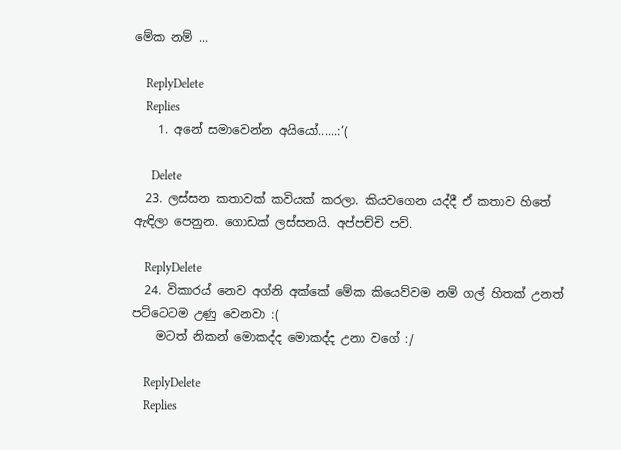මේක නම් ...

    ReplyDelete
    Replies
    1. අනේ සමාවෙන්න අයියෝ......:‘(

      Delete
  23. ලස්සන කතාවක් කවියක් කරලා. කියවගෙන යද්දී ඒ කතාව හිතේ ඇඳිලා පෙනුන. ගොඩක් ලස්සනයි. අප්පච්චි පව්.

    ReplyDelete
  24. විකාරය් නෙව අග්නි අක්කේ මේක කියෙව්වම නම් ගල් හිතක් උනත් පට්ටෙටම උණු වෙනවා :(
    මටත් නිකන් මොකද්ද මොකද්ද උනා වගේ :/

    ReplyDelete
    Replies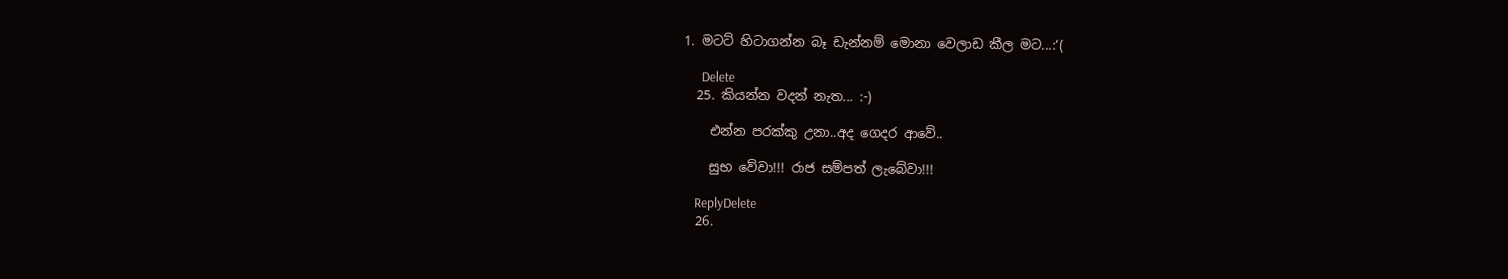1. මටට් හිටාගන්න බෑ ඩැන්නම් මොනා වෙලාඩ කීල මට...:‘(

      Delete
  25. කියන්න වදන් නැත... :-)

    එන්න පරක්කු උනා..අද ගෙදර ආවේ..

    සුභ වේවා!!! රාජ සම්පත් ලැබේවා!!!

    ReplyDelete
  26.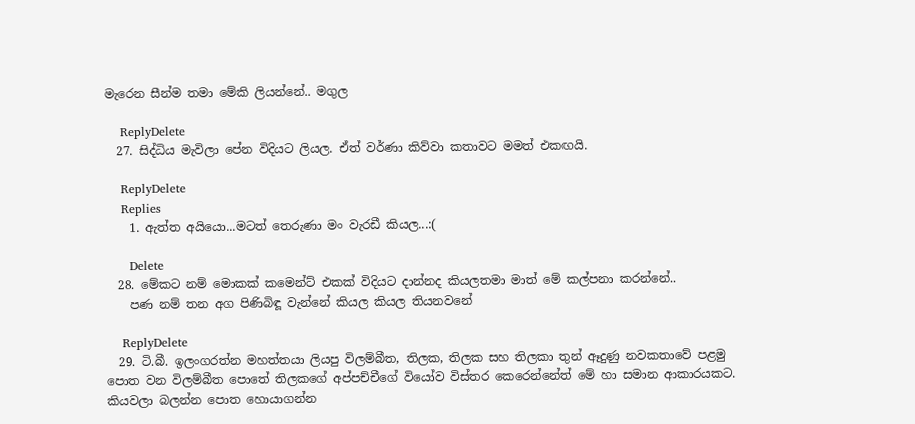මැරෙන සීන්ම තමා මේකි ලියන්නේ.. මගුල

    ReplyDelete
  27. සිද්ධිය මැවිලා පේන විදියට ලියල. ඒත් වර්ණා කිව්වා කතාවට මමත් එකඟයි.

    ReplyDelete
    Replies
    1. ඇත්ත අයියො...මටත් තෙරුණා මං වැරඩී කියල...:(

      Delete
  28. මේකට නම් මොකක් කමෙන්ට් එකක් විදියට දාන්නද කියලතමා මාත් මේ කල්පනා කරන්නේ..
    පණ නම් තන අග පිණිබිඳූ වැන්නේ කියල කියල තියනවනේ

    ReplyDelete
  29. ටි.බී. ඉලංගරත්න මහත්තයා ලියපු විලම්බීත, තිලක, තිලක සහ තිලකා තුන් ඈදුණු නවකතාවේ පළමු පොත වන විලම්බීත පොතේ තිලකගේ අප්පච්චීගේ වියෝව විස්තර කෙරෙන්නේත් මේ හා සමාන ආකාරයකට. කියවලා බලන්න පොත හොයාගන්න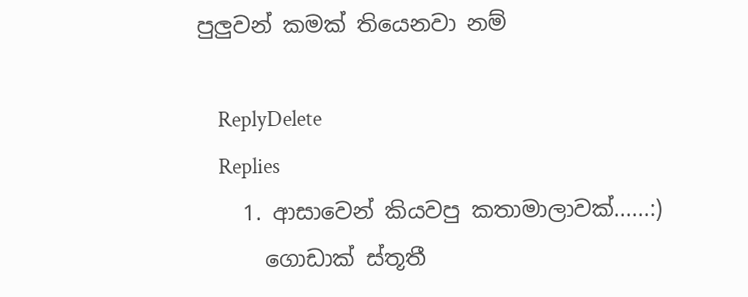පුලුවන් කමක් තියෙනවා නම්

    ReplyDelete
    Replies
    1. ආසාවෙන් කියවපු කතාමාලාවක්......:)
      ගොඩාක් ස්තූතී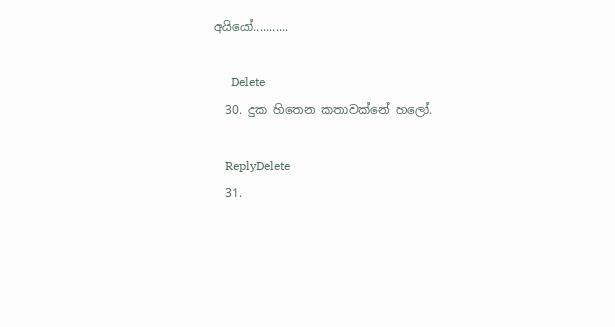අයියෝ...........

      Delete
  30. දුක හිතෙන කතාවක්නේ හලෝ.

    ReplyDelete
  31.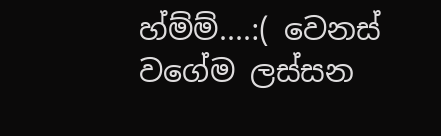හ්ම්ම්....:( වෙනස් වගේම ලස්සන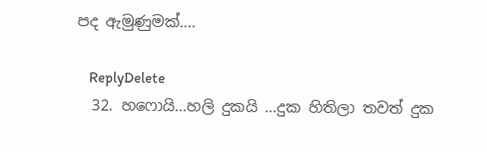පද ඇමුණුමක්....

    ReplyDelete
  32. හෆොයි...හලි දුකයි ...දුක හිතිලා තවත් දුක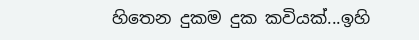හිතෙන දුකම දුක කවියක්...ඉහි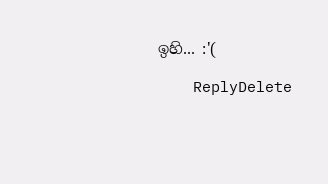ඉහි... :'(

    ReplyDelete